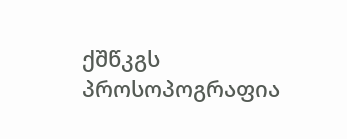ქშწკგს პროსოპოგრაფია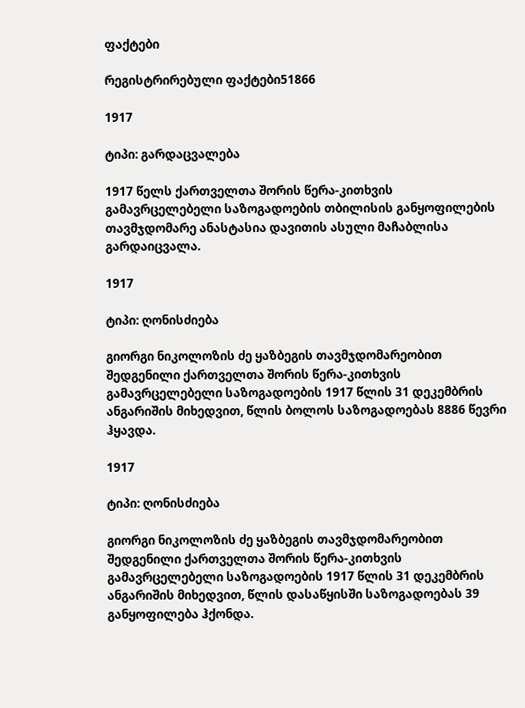ფაქტები

რეგისტრირებული ფაქტები51866

1917

ტიპი: გარდაცვალება

1917 წელს ქართველთა შორის წერა-კითხვის გამავრცელებელი საზოგადოების თბილისის განყოფილების თავმჯდომარე ანასტასია დავითის ასული მაჩაბლისა გარდაიცვალა.

1917

ტიპი: ღონისძიება

გიორგი ნიკოლოზის ძე ყაზბეგის თავმჯდომარეობით შედგენილი ქართველთა შორის წერა-კითხვის გამავრცელებელი საზოგადოების 1917 წლის 31 დეკემბრის ანგარიშის მიხედვით, წლის ბოლოს საზოგადოებას 8886 წევრი ჰყავდა.

1917

ტიპი: ღონისძიება

გიორგი ნიკოლოზის ძე ყაზბეგის თავმჯდომარეობით შედგენილი ქართველთა შორის წერა-კითხვის გამავრცელებელი საზოგადოების 1917 წლის 31 დეკემბრის ანგარიშის მიხედვით, წლის დასაწყისში საზოგადოებას 39 განყოფილება ჰქონდა.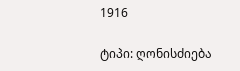1916

ტიპი: ღონისძიება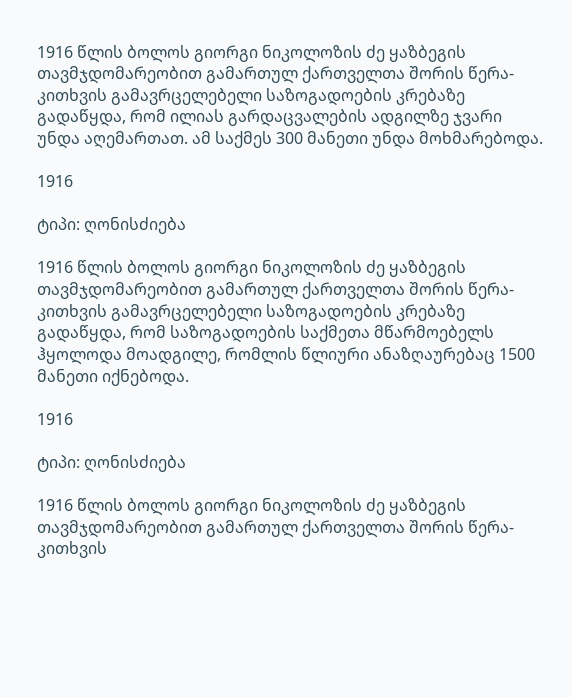1916 წლის ბოლოს გიორგი ნიკოლოზის ძე ყაზბეგის თავმჯდომარეობით გამართულ ქართველთა შორის წერა-კითხვის გამავრცელებელი საზოგადოების კრებაზე გადაწყდა, რომ ილიას გარდაცვალების ადგილზე ჯვარი უნდა აღემართათ. ამ საქმეს 300 მანეთი უნდა მოხმარებოდა.

1916

ტიპი: ღონისძიება

1916 წლის ბოლოს გიორგი ნიკოლოზის ძე ყაზბეგის თავმჯდომარეობით გამართულ ქართველთა შორის წერა-კითხვის გამავრცელებელი საზოგადოების კრებაზე გადაწყდა, რომ საზოგადოების საქმეთა მწარმოებელს ჰყოლოდა მოადგილე, რომლის წლიური ანაზღაურებაც 1500 მანეთი იქნებოდა.

1916

ტიპი: ღონისძიება

1916 წლის ბოლოს გიორგი ნიკოლოზის ძე ყაზბეგის თავმჯდომარეობით გამართულ ქართველთა შორის წერა-კითხვის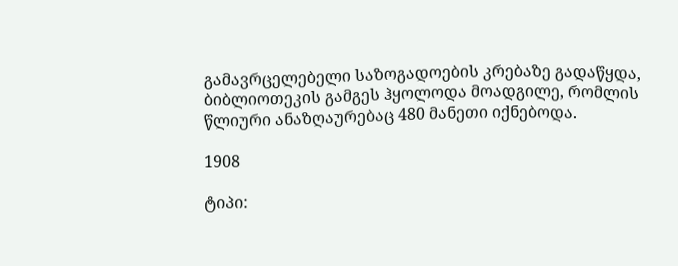გამავრცელებელი საზოგადოების კრებაზე გადაწყდა, ბიბლიოთეკის გამგეს ჰყოლოდა მოადგილე, რომლის წლიური ანაზღაურებაც 480 მანეთი იქნებოდა.

1908

ტიპი: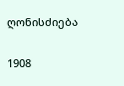ღონისძიება

1908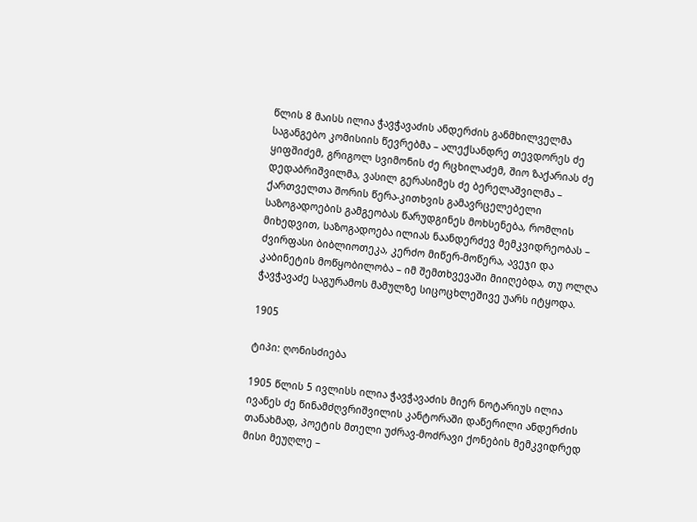წლის 8 მაისს ილია ჭავჭავაძის ანდერძის განმხილველმა საგანგებო კომისიის წევრებმა – ალექსანდრე თევდორეს ძე ყიფშიძემ, გრიგოლ სვიმონის ძე რცხილაძემ, შიო ზაქარიას ძე დედაბრიშვილმა, ვასილ გერასიმეს ძე ბერელაშვილმა – ქართველთა შორის წერა-კითხვის გამავრცელებელი საზოგადოების გამგეობას წარუდგინეს მოხსენება, რომლის მიხედვით, საზოგადოება ილიას ნაანდერძევ მემკვიდრეობას – ძვირფასი ბიბლიოთეკა, კერძო მიწერ-მოწერა, ავეჯი და კაბინეტის მოწყობილობა – იმ შემთხვევაში მიიღებდა, თუ ოლღა ჭავჭავაძე საგურამოს მამულზე სიცოცხლეშივე უარს იტყოდა.

1905

ტიპი: ღონისძიება

1905 წლის 5 ივლისს ილია ჭავჭავაძის მიერ ნოტარიუს ილია ივანეს ძე წინამძღვრიშვილის კანტორაში დაწერილი ანდერძის თანახმად, პოეტის მთელი უძრავ-მოძრავი ქონების მემკვიდრედ მისი მეუღლე –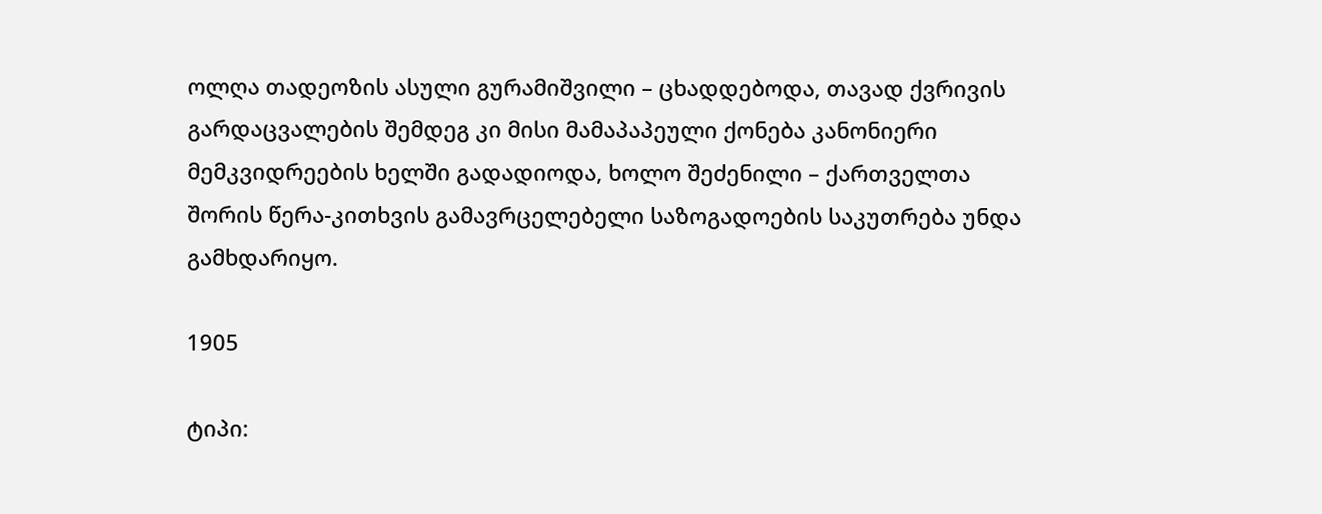ოლღა თადეოზის ასული გურამიშვილი – ცხადდებოდა, თავად ქვრივის გარდაცვალების შემდეგ კი მისი მამაპაპეული ქონება კანონიერი მემკვიდრეების ხელში გადადიოდა, ხოლო შეძენილი – ქართველთა შორის წერა-კითხვის გამავრცელებელი საზოგადოების საკუთრება უნდა გამხდარიყო.

1905

ტიპი: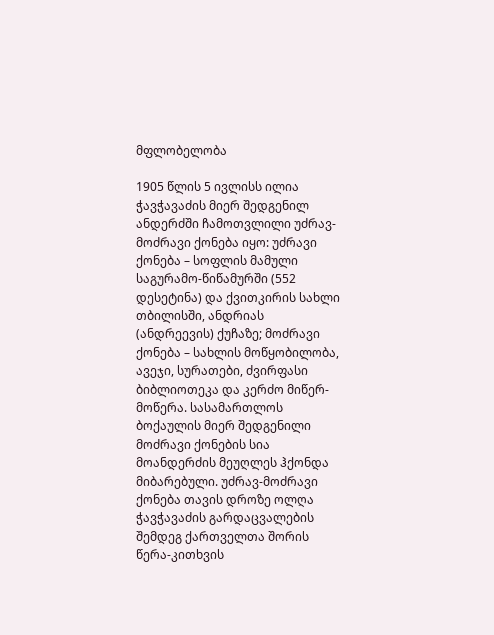მფლობელობა

1905 წლის 5 ივლისს ილია ჭავჭავაძის მიერ შედგენილ ანდერძში ჩამოთვლილი უძრავ-მოძრავი ქონება იყო: უძრავი ქონება – სოფლის მამული საგურამო-წიწამურში (552 დესეტინა) და ქვითკირის სახლი თბილისში, ანდრიას (ანდრეევის) ქუჩაზე; მოძრავი ქონება – სახლის მოწყობილობა, ავეჯი, სურათები, ძვირფასი ბიბლიოთეკა და კერძო მიწერ-მოწერა. სასამართლოს ბოქაულის მიერ შედგენილი მოძრავი ქონების სია მოანდერძის მეუღლეს ჰქონდა მიბარებული. უძრავ-მოძრავი ქონება თავის დროზე ოლღა ჭავჭავაძის გარდაცვალების შემდეგ ქართველთა შორის წერა-კითხვის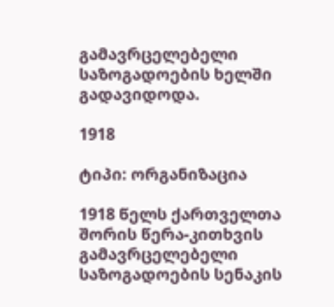გამავრცელებელი საზოგადოების ხელში გადავიდოდა.

1918

ტიპი: ორგანიზაცია

1918 წელს ქართველთა შორის წერა-კითხვის გამავრცელებელი საზოგადოების სენაკის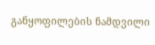განყოფილების ნამდვილი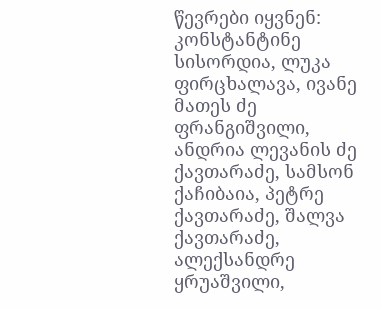წევრები იყვნენ: კონსტანტინე სისორდია, ლუკა ფირცხალავა, ივანე მათეს ძე ფრანგიშვილი, ანდრია ლევანის ძე ქავთარაძე, სამსონ ქაჩიბაია, პეტრე ქავთარაძე, შალვა ქავთარაძე, ალექსანდრე ყრუაშვილი,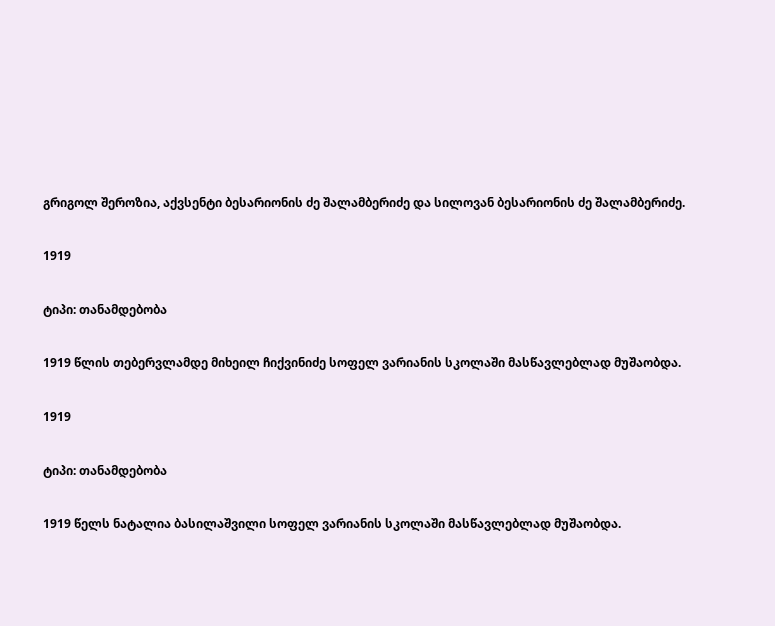გრიგოლ შეროზია, აქვსენტი ბესარიონის ძე შალამბერიძე და სილოვან ბესარიონის ძე შალამბერიძე.

1919

ტიპი: თანამდებობა

1919 წლის თებერვლამდე მიხეილ ჩიქვინიძე სოფელ ვარიანის სკოლაში მასწავლებლად მუშაობდა.

1919

ტიპი: თანამდებობა

1919 წელს ნატალია ბასილაშვილი სოფელ ვარიანის სკოლაში მასწავლებლად მუშაობდა.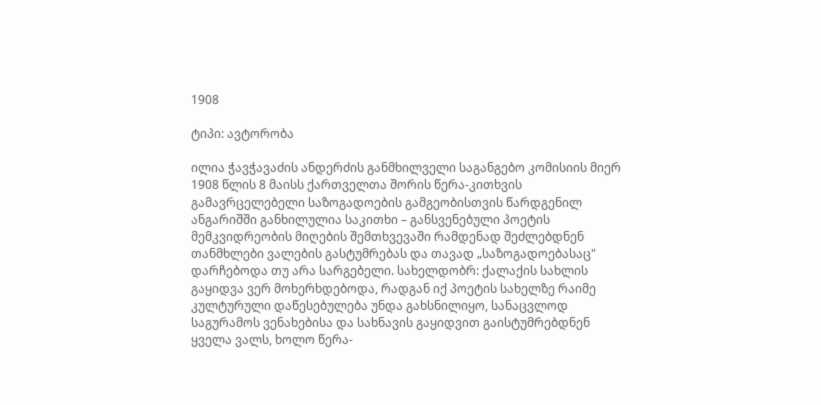1908

ტიპი: ავტორობა

ილია ჭავჭავაძის ანდერძის განმხილველი საგანგებო კომისიის მიერ 1908 წლის 8 მაისს ქართველთა შორის წერა-კითხვის გამავრცელებელი საზოგადოების გამგეობისთვის წარდგენილ ანგარიშში განხილულია საკითხი – განსვენებული პოეტის მემკვიდრეობის მიღების შემთხვევაში რამდენად შეძლებდნენ თანმხლები ვალების გასტუმრებას და თავად „საზოგადოებასაც" დარჩებოდა თუ არა სარგებელი. სახელდობრ: ქალაქის სახლის გაყიდვა ვერ მოხერხდებოდა, რადგან იქ პოეტის სახელზე რაიმე კულტურული დაწესებულება უნდა გახსნილიყო, სანაცვლოდ საგურამოს ვენახებისა და სახნავის გაყიდვით გაისტუმრებდნენ ყველა ვალს, ხოლო წერა-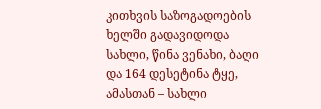კითხვის საზოგადოების ხელში გადავიდოდა სახლი, წინა ვენახი, ბაღი და 164 დესეტინა ტყე, ამასთან – სახლი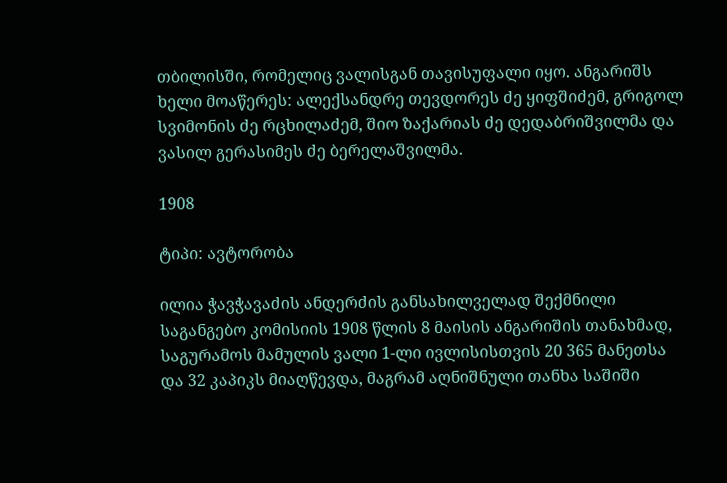თბილისში, რომელიც ვალისგან თავისუფალი იყო. ანგარიშს ხელი მოაწერეს: ალექსანდრე თევდორეს ძე ყიფშიძემ, გრიგოლ სვიმონის ძე რცხილაძემ, შიო ზაქარიას ძე დედაბრიშვილმა და ვასილ გერასიმეს ძე ბერელაშვილმა.

1908

ტიპი: ავტორობა

ილია ჭავჭავაძის ანდერძის განსახილველად შექმნილი საგანგებო კომისიის 1908 წლის 8 მაისის ანგარიშის თანახმად, საგურამოს მამულის ვალი 1-ლი ივლისისთვის 20 365 მანეთსა და 32 კაპიკს მიაღწევდა, მაგრამ აღნიშნული თანხა საშიში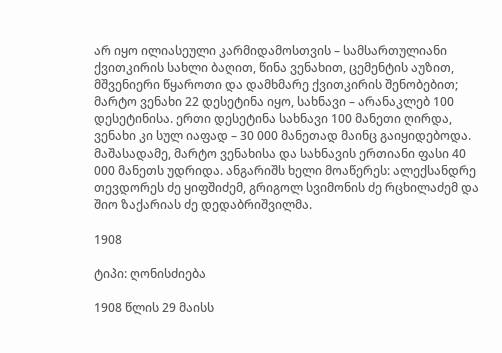არ იყო ილიასეული კარმიდამოსთვის – სამსართულიანი ქვითკირის სახლი ბაღით, წინა ვენახით, ცემენტის აუზით, მშვენიერი წყაროთი და დამხმარე ქვითკირის შენობებით; მარტო ვენახი 22 დესეტინა იყო, სახნავი – არანაკლებ 100 დესეტინისა. ერთი დესეტინა სახნავი 100 მანეთი ღირდა, ვენახი კი სულ იაფად – 30 000 მანეთად მაინც გაიყიდებოდა. მაშასადამე, მარტო ვენახისა და სახნავის ერთიანი ფასი 40 000 მანეთს უდრიდა. ანგარიშს ხელი მოაწერეს: ალექსანდრე თევდორეს ძე ყიფშიძემ, გრიგოლ სვიმონის ძე რცხილაძემ და შიო ზაქარიას ძე დედაბრიშვილმა.

1908

ტიპი: ღონისძიება

1908 წლის 29 მაისს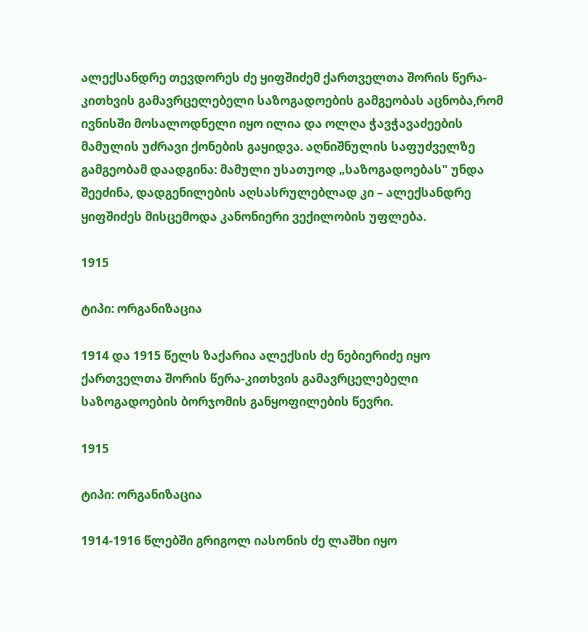ალექსანდრე თევდორეს ძე ყიფშიძემ ქართველთა შორის წერა-კითხვის გამავრცელებელი საზოგადოების გამგეობას აცნობა,რომ ივნისში მოსალოდნელი იყო ილია და ოლღა ჭავჭავაძეების მამულის უძრავი ქონების გაყიდვა. აღნიშნულის საფუძველზე გამგეობამ დაადგინა: მამული უსათუოდ „საზოგადოებას" უნდა შეეძინა, დადგენილების აღსასრულებლად კი – ალექსანდრე ყიფშიძეს მისცემოდა კანონიერი ვექილობის უფლება.

1915

ტიპი: ორგანიზაცია

1914 და 1915 წელს ზაქარია ალექსის ძე ნებიერიძე იყო ქართველთა შორის წერა-კითხვის გამავრცელებელი საზოგადოების ბორჯომის განყოფილების წევრი.

1915

ტიპი: ორგანიზაცია

1914-1916 წლებში გრიგოლ იასონის ძე ლაშხი იყო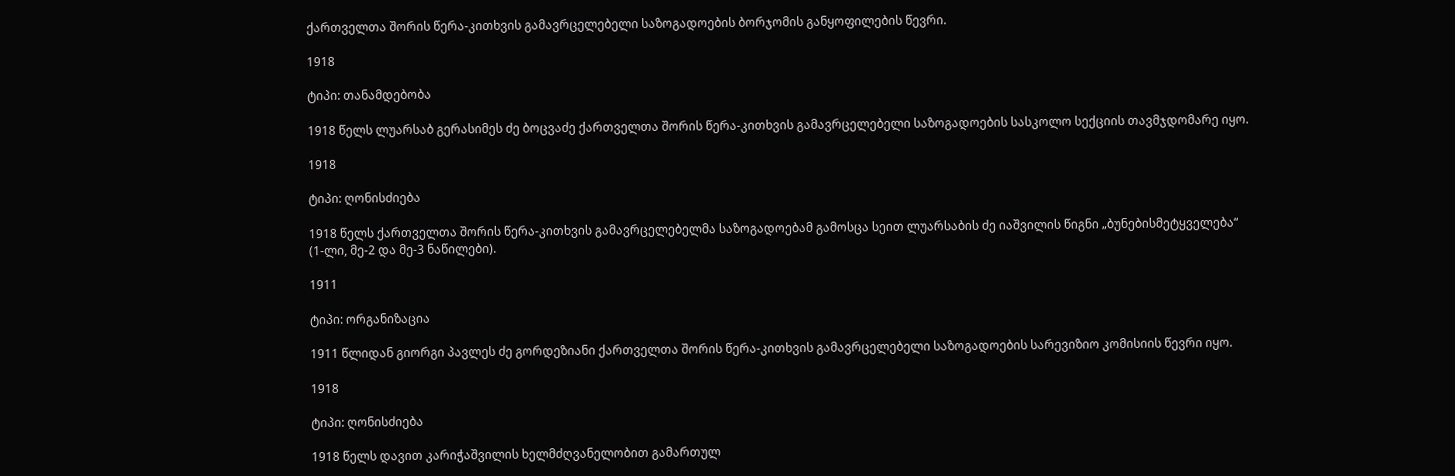ქართველთა შორის წერა-კითხვის გამავრცელებელი საზოგადოების ბორჯომის განყოფილების წევრი.

1918

ტიპი: თანამდებობა

1918 წელს ლუარსაბ გერასიმეს ძე ბოცვაძე ქართველთა შორის წერა-კითხვის გამავრცელებელი საზოგადოების სასკოლო სექციის თავმჯდომარე იყო.

1918

ტიპი: ღონისძიება

1918 წელს ქართველთა შორის წერა-კითხვის გამავრცელებელმა საზოგადოებამ გამოსცა სეით ლუარსაბის ძე იაშვილის წიგნი „ბუნებისმეტყველება“ (1-ლი, მე-2 და მე-3 ნაწილები).

1911

ტიპი: ორგანიზაცია

1911 წლიდან გიორგი პავლეს ძე გორდეზიანი ქართველთა შორის წერა-კითხვის გამავრცელებელი საზოგადოების სარევიზიო კომისიის წევრი იყო.

1918

ტიპი: ღონისძიება

1918 წელს დავით კარიჭაშვილის ხელმძღვანელობით გამართულ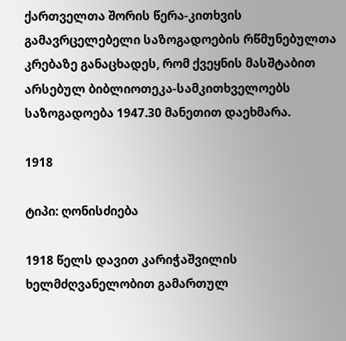ქართველთა შორის წერა-კითხვის გამავრცელებელი საზოგადოების რწმუნებულთა კრებაზე განაცხადეს, რომ ქვეყნის მასშტაბით არსებულ ბიბლიოთეკა-სამკითხველოებს საზოგადოება 1947.30 მანეთით დაეხმარა.

1918

ტიპი: ღონისძიება

1918 წელს დავით კარიჭაშვილის ხელმძღვანელობით გამართულ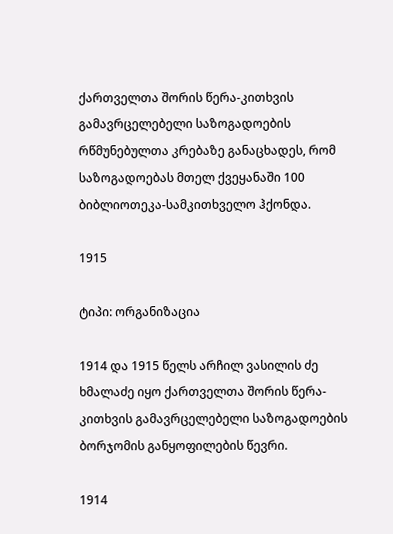ქართველთა შორის წერა-კითხვის გამავრცელებელი საზოგადოების რწმუნებულთა კრებაზე განაცხადეს, რომ საზოგადოებას მთელ ქვეყანაში 100 ბიბლიოთეკა-სამკითხველო ჰქონდა.

1915

ტიპი: ორგანიზაცია

1914 და 1915 წელს არჩილ ვასილის ძე ხმალაძე იყო ქართველთა შორის წერა-კითხვის გამავრცელებელი საზოგადოების ბორჯომის განყოფილების წევრი.

1914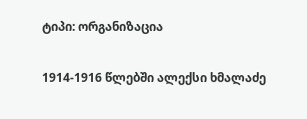ტიპი: ორგანიზაცია

1914-1916 წლებში ალექსი ხმალაძე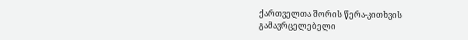ქართველთა შორის წერა-კითხვის გამავრცელებელი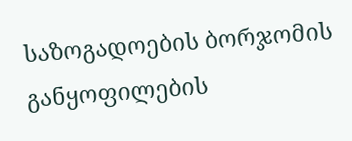საზოგადოების ბორჯომის განყოფილების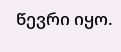წევრი იყო.